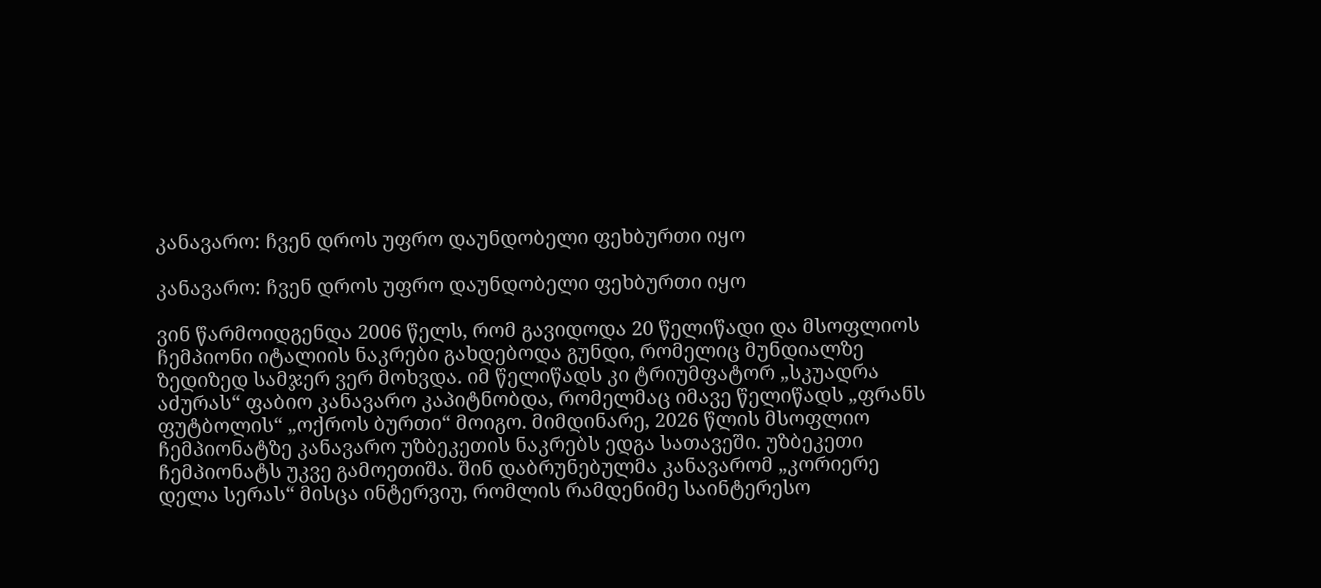კანავარო: ჩვენ დროს უფრო დაუნდობელი ფეხბურთი იყო

კანავარო: ჩვენ დროს უფრო დაუნდობელი ფეხბურთი იყო

ვინ წარმოიდგენდა 2006 წელს, რომ გავიდოდა 20 წელიწადი და მსოფლიოს ჩემპიონი იტალიის ნაკრები გახდებოდა გუნდი, რომელიც მუნდიალზე ზედიზედ სამჯერ ვერ მოხვდა. იმ წელიწადს კი ტრიუმფატორ „სკუადრა აძურას“ ფაბიო კანავარო კაპიტნობდა, რომელმაც იმავე წელიწადს „ფრანს ფუტბოლის“ „ოქროს ბურთი“ მოიგო. მიმდინარე, 2026 წლის მსოფლიო ჩემპიონატზე კანავარო უზბეკეთის ნაკრებს ედგა სათავეში. უზბეკეთი ჩემპიონატს უკვე გამოეთიშა. შინ დაბრუნებულმა კანავარომ „კორიერე დელა სერას“ მისცა ინტერვიუ, რომლის რამდენიმე საინტერესო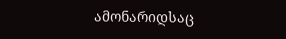ამონარიდსაც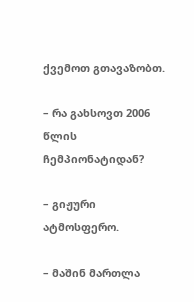ქვემოთ გთავაზობთ.

– რა გახსოვთ 2006 წლის ჩემპიონატიდან?

– გიჟური ატმოსფერო.

– მაშინ მართლა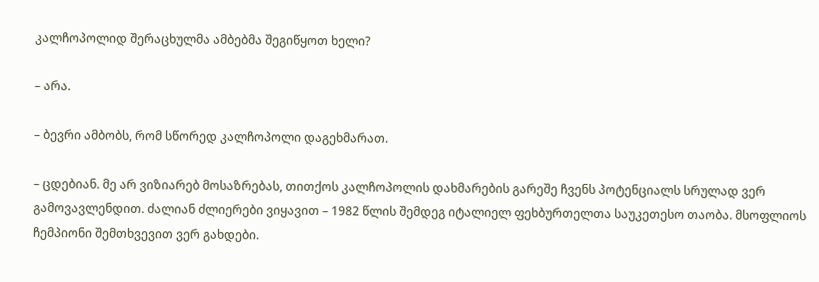კალჩოპოლიდ შერაცხულმა ამბებმა შეგიწყოთ ხელი?

– არა.

– ბევრი ამბობს, რომ სწორედ კალჩოპოლი დაგეხმარათ.

– ცდებიან. მე არ ვიზიარებ მოსაზრებას, თითქოს კალჩოპოლის დახმარების გარეშე ჩვენს პოტენციალს სრულად ვერ გამოვავლენდით. ძალიან ძლიერები ვიყავით – 1982 წლის შემდეგ იტალიელ ფეხბურთელთა საუკეთესო თაობა. მსოფლიოს ჩემპიონი შემთხვევით ვერ გახდები.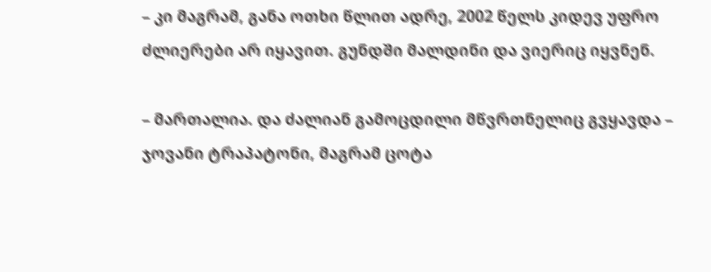– კი მაგრამ, განა ოთხი წლით ადრე, 2002 წელს კიდევ უფრო ძლიერები არ იყავით. გუნდში მალდინი და ვიერიც იყვნენ.

– მართალია. და ძალიან გამოცდილი მწვრთნელიც გვყავდა – ჯოვანი ტრაპატონი, მაგრამ ცოტა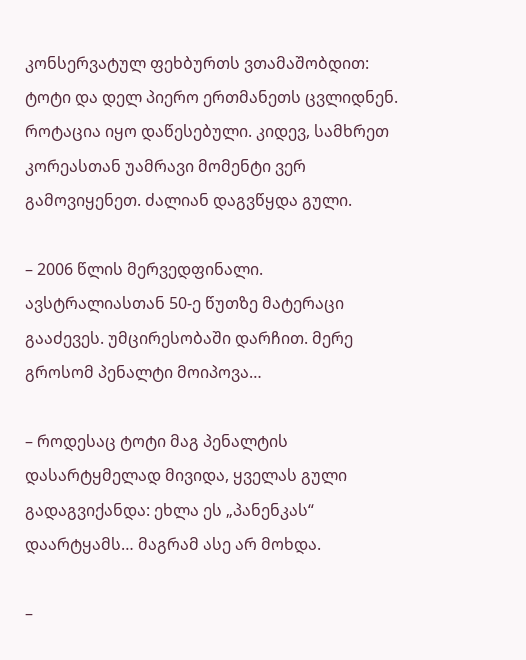კონსერვატულ ფეხბურთს ვთამაშობდით: ტოტი და დელ პიერო ერთმანეთს ცვლიდნენ. როტაცია იყო დაწესებული. კიდევ, სამხრეთ კორეასთან უამრავი მომენტი ვერ გამოვიყენეთ. ძალიან დაგვწყდა გული.

– 2006 წლის მერვედფინალი. ავსტრალიასთან 50-ე წუთზე მატერაცი გააძევეს. უმცირესობაში დარჩით. მერე გროსომ პენალტი მოიპოვა…

– როდესაც ტოტი მაგ პენალტის დასარტყმელად მივიდა, ყველას გული გადაგვიქანდა: ეხლა ეს „პანენკას“ დაარტყამს… მაგრამ ასე არ მოხდა.

–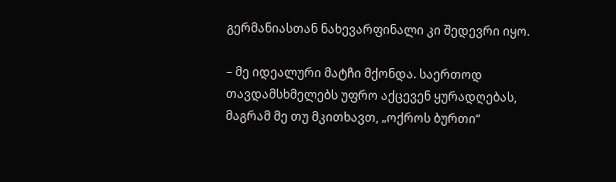გერმანიასთან ნახევარფინალი კი შედევრი იყო.

– მე იდეალური მატჩი მქონდა. საერთოდ თავდამსხმელებს უფრო აქცევენ ყურადღებას, მაგრამ მე თუ მკითხავთ, „ოქროს ბურთი“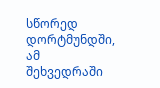სწორედ დორტმუნდში, ამ შეხვედრაში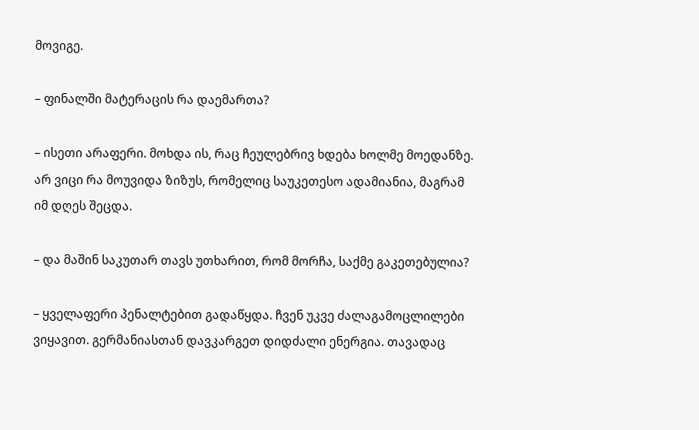მოვიგე.

– ფინალში მატერაცის რა დაემართა?

– ისეთი არაფერი. მოხდა ის, რაც ჩეულებრივ ხდება ხოლმე მოედანზე. არ ვიცი რა მოუვიდა ზიზუს, რომელიც საუკეთესო ადამიანია, მაგრამ იმ დღეს შეცდა.

– და მაშინ საკუთარ თავს უთხარით, რომ მორჩა, საქმე გაკეთებულია?

– ყველაფერი პენალტებით გადაწყდა. ჩვენ უკვე ძალაგამოცლილები ვიყავით. გერმანიასთან დავკარგეთ დიდძალი ენერგია. თავადაც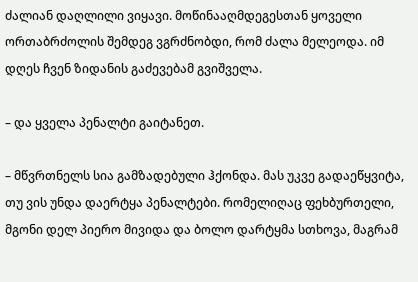ძალიან დაღლილი ვიყავი. მოწინააღმდეგესთან ყოველი ორთაბრძოლის შემდეგ ვგრძნობდი, რომ ძალა მელეოდა. იმ დღეს ჩვენ ზიდანის გაძევებამ გვიშველა.

– და ყველა პენალტი გაიტანეთ.

– მწვრთნელს სია გამზადებული ჰქონდა. მას უკვე გადაეწყვიტა, თუ ვის უნდა დაერტყა პენალტები. რომელიღაც ფეხბურთელი, მგონი დელ პიერო მივიდა და ბოლო დარტყმა სთხოვა, მაგრამ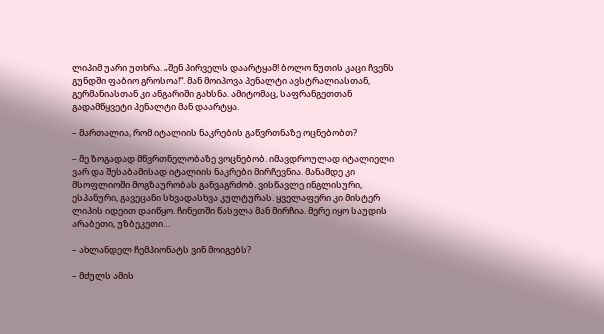ლიპიმ უარი უთხრა. „შენ პირველს დაარტყამ! ბოლო წუთის კაცი ჩვენს გუნდში ფაბიო გროსოა!“. მან მოიპოვა პენალტი ავსტრალიასთან, გერმანიასთან კი ანგარიში გახსნა. ამიტომაც, საფრანგეთთან გადამწყვეტი პენალტი მან დაარტყა.

– მართალია, რომ იტალიის ნაკრების გაწვრთნაზე ოცნებობთ?

– მე ზოგადად მწვრთნელობაზე ვოცნებობ. იმავდროულად იტალიელი ვარ და შესაბამისად იტალიის ნაკრები მირჩევნია. მანამდე კი მსოფლიოში მოგზაურობას განვაგრძობ. ვისწავლე ინგლისური,  ესპანური, გავეცანი სხვადასხვა კულტურას. ყველაფერი კი მისტერ ლიპის იდეით დაიწყო. ჩინეთში წასვლა მან მირჩია. მერე იყო საუდის არაბეთი, უზბეკეთი…

– ახლანდელ ჩემპიონატს ვინ მოიგებს?

– მძულს ამის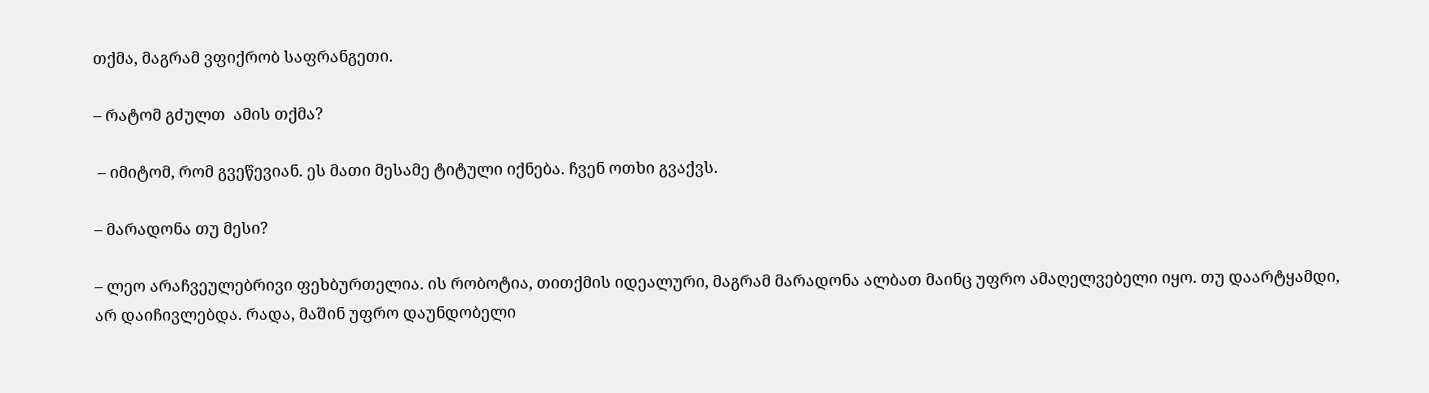თქმა, მაგრამ ვფიქრობ საფრანგეთი.

– რატომ გძულთ  ამის თქმა?

 – იმიტომ, რომ გვეწევიან. ეს მათი მესამე ტიტული იქნება. ჩვენ ოთხი გვაქვს.

– მარადონა თუ მესი?

– ლეო არაჩვეულებრივი ფეხბურთელია. ის რობოტია, თითქმის იდეალური, მაგრამ მარადონა ალბათ მაინც უფრო ამაღელვებელი იყო. თუ დაარტყამდი, არ დაიჩივლებდა. რადა, მაშინ უფრო დაუნდობელი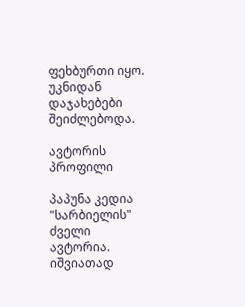ფეხბურთი იყო. უკნიდან დაჯახებები შეიძლებოდა.

ავტორის პროფილი

პაპუნა კედია
"სარბიელის" ძველი ავტორია. იშვიათად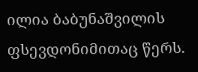ილია ბაბუნაშვილის ფსევდონიმითაც წერს.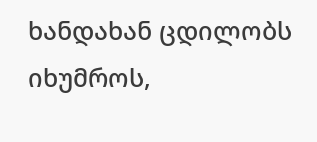ხანდახან ცდილობს იხუმროს,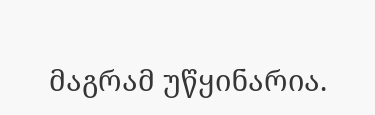მაგრამ უწყინარია.